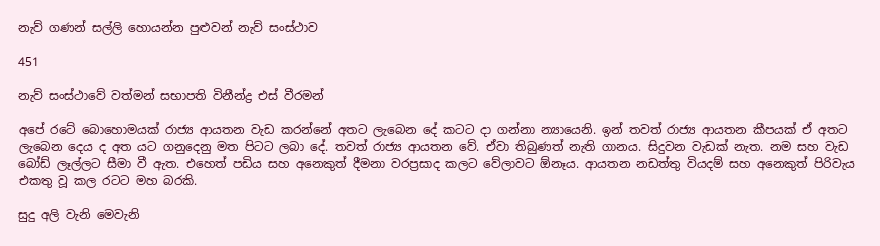නැව් ගණන් සල්ලි හොයන්න පුළුවන් නැව් සංස්ථාව

451

නැව් සංස්ථාවේ වත්මන් සභාපති විනීන්ද්‍ර එස් වීරමන්

අපේ රටේ බොහොමයක් රාජ්‍ය ආයතන වැඩ කරන්නේ අතට ලැබෙන දේ කටට දා ගන්නා න්‍යායෙනි. ඉන් තවත් රාජ්‍ය ආයතන කීපයක් ඒ අතට ලැබෙන දෙය ද අත යට ගනුදෙනු මත පිටට ලබා දේ. තවත් රාජ්‍ය ආයතන වේ. ඒවා තිබුණත් නැති ගානය. සිදුවන වැඩක් නැත. නම සහ වැඩ බෝඩ් ලෑල්ලට සීමා වී ඇත. එහෙත් පඩිය සහ අනෙකුත් දීමනා වරප්‍රසාද කලට වේලාවට ඕනෑය. ආයතන නඩත්තු වියදම් සහ අනෙකුත් පිරිවැය එකතු වූ කල රටට මහ බරකි.

සුදු අලි වැනි මෙවැනි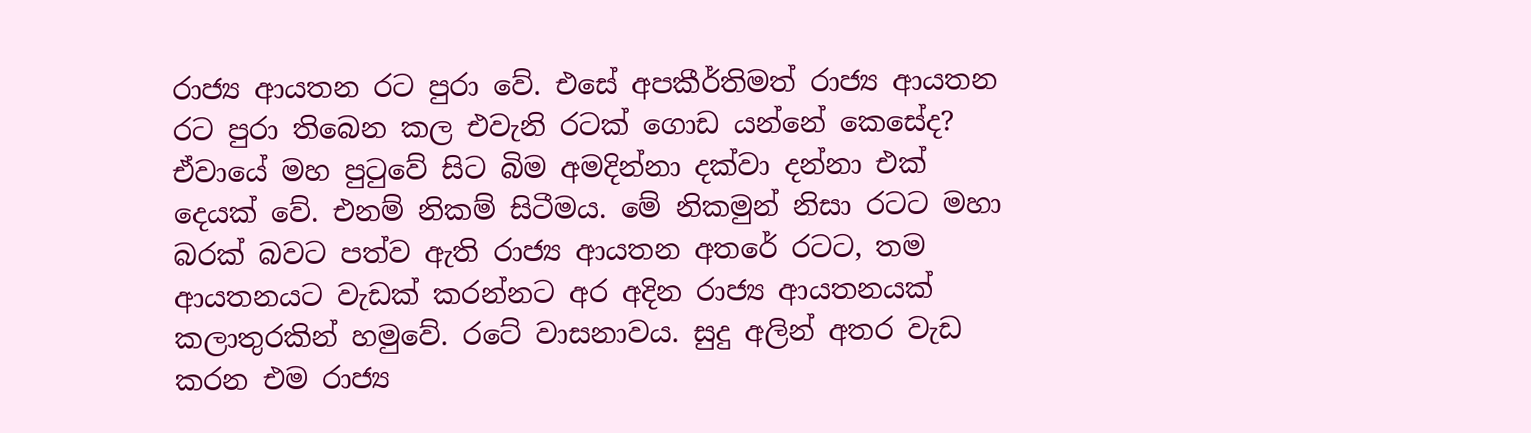රාජ්‍ය ආයතන රට පුරා වේ. එසේ අපකීර්තිමත් රාජ්‍ය ආයතන රට පුරා තිබෙන කල එවැනි රටක් ගොඩ යන්නේ කෙසේද? ඒවායේ මහ පුටුවේ සිට බිම අමදින්නා දක්වා දන්නා එක් දෙයක් වේ. එනම් නිකම් සිටීමය. මේ නිකමුන් නිසා රටට මහා බරක් බවට පත්ව ඇති රාජ්‍ය ආයතන අතරේ රටට, තම ආයතනයට වැඩක් කරන්නට අර අදින රාජ්‍ය ආයතනයක් කලාතුරකින් හමුවේ. රටේ වාසනාවය. සුදු අලින් අතර වැඩ කරන එම රාජ්‍ය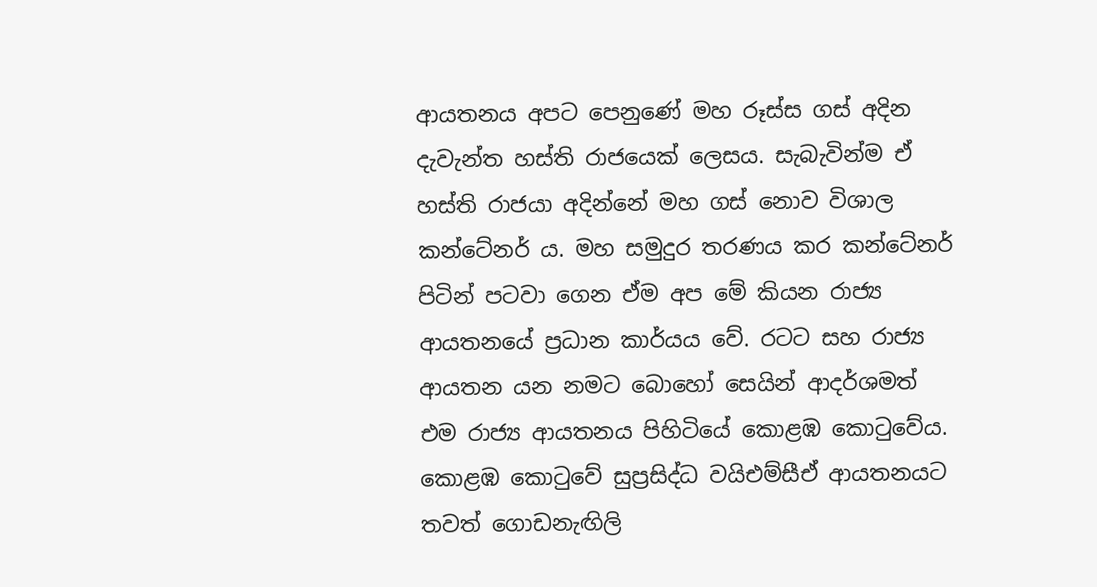ආයතනය අපට පෙනුණේ මහ රූස්ස ගස් අදින දැවැන්ත හස්ති රාජයෙක් ලෙසය. සැබැවින්ම ඒ හස්ති රාජයා අදින්නේ මහ ගස් නොව විශාල කන්ටේනර් ය. මහ සමුදුර තරණය කර කන්ටේනර් පිටින් පටවා ගෙන ඒම අප මේ කියන රාජ්‍ය ආයතනයේ ප්‍රධාන කාර්යය වේ. රටට සහ රාජ්‍ය ආයතන යන නමට බොහෝ සෙයින් ආදර්ශමත් එම රාජ්‍ය ආයතනය පිහිටියේ කොළඹ කොටුවේය. කොළඹ කොටුවේ සුප්‍රසිද්ධ වයිඑම්සීඒ ආයතනයට තවත් ගොඩනැඟිලි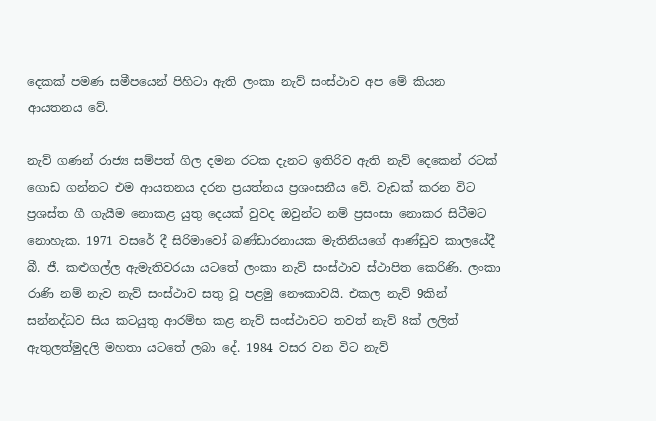දෙකක් පමණ සමීපයෙන් පිහිටා ඇති ලංකා නැව් සංස්ථාව අප මේ කියන ආයතනය වේ.

නැව් ගණන් රාජ්‍ය සම්පත් ගිල දමන රටක දැනට ඉතිරිව ඇති නැව් දෙකෙන් රටක් ගොඩ ගන්නට එම ආයතනය දරන ප්‍රයත්නය ප්‍රශංසනීය වේ. වැඩක් කරන විට ප්‍රශස්ත ගී ගැයීම නොකළ යුතු දෙයක් වුවද ඔවුන්ට නම් ප්‍රසංසා නොකර සිටීමට නොහැක. 1971 වසරේ දී සිරිමාවෝ බණ්ඩාරනායක මැතිනියගේ ආණ්ඩුව කාලයේදී බී. ජී. කළුගල්ල ඇමැතිවරයා යටතේ ලංකා නැව් සංස්ථාව ස්ථාපිත කෙරිණි. ලංකා රාණි නම් නැව නැව් සංස්ථාව සතු වූ පළමු නෞකාවයි. එකල නැව් 9කින් සන්නද්ධව සිය කටයුතු ආරම්භ කළ නැව් සංස්ථාවට තවත් නැව් 8ක් ලලිත් ඇතුලත්මුදලි මහතා යටතේ ලබා දේ. 1984 වසර වන විට නැව්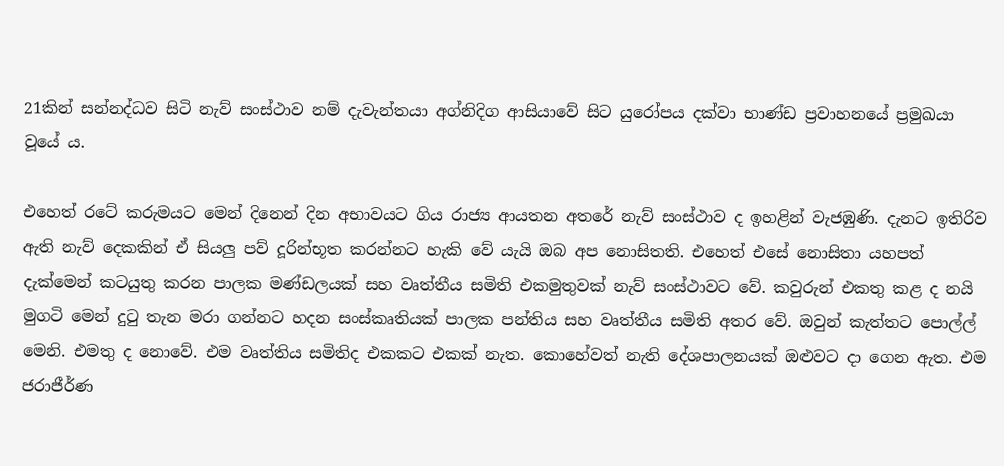21කින් සන්නද්ධව සිටි නැව් සංස්ථාව නම් දැවැන්තයා අග්නිදිග ආසියාවේ සිට යුරෝපය දක්වා භාණ්ඩ ප්‍රවාහනයේ ප්‍රමුඛයා වූයේ ය.

එහෙත් රටේ කරුමයට මෙන් දිනෙන් දින අභාවයට ගිය රාජ්‍ය ආයතන අතරේ නැව් සංස්ථාව ද ඉහළින් වැජඹුණි. දැනට ඉතිරිව ඇති නැව් දෙකකින් ඒ සියලු පව් දූරින්භූත කරන්නට හැකි වේ යැයි ඔබ අප නොසිතති. එහෙත් එසේ නොසිතා යහපත් දැක්මෙන් කටයුතු කරන පාලක මණ්ඩලයක් සහ වෘත්තීය සමිති එකමුතුවක් නැව් සංස්ථාවට වේ. කවුරුන් එකතු කළ ද නයි මුගටි මෙන් දුටු තැන මරා ගන්නට හදන සංස්කෘතියක් පාලක පන්තිය සහ වෘත්තීය සමිති අතර වේ. ඔවුන් කැත්තට පොල්ල් මෙනි. එමතු ද නොවේ. එම වෘත්තිය සමිතිද එකකට එකක් නැත. කොහේවත් නැති දේශපාලනයක් ඔළුවට දා ගෙන ඇත. එම ජරාජීර්ණ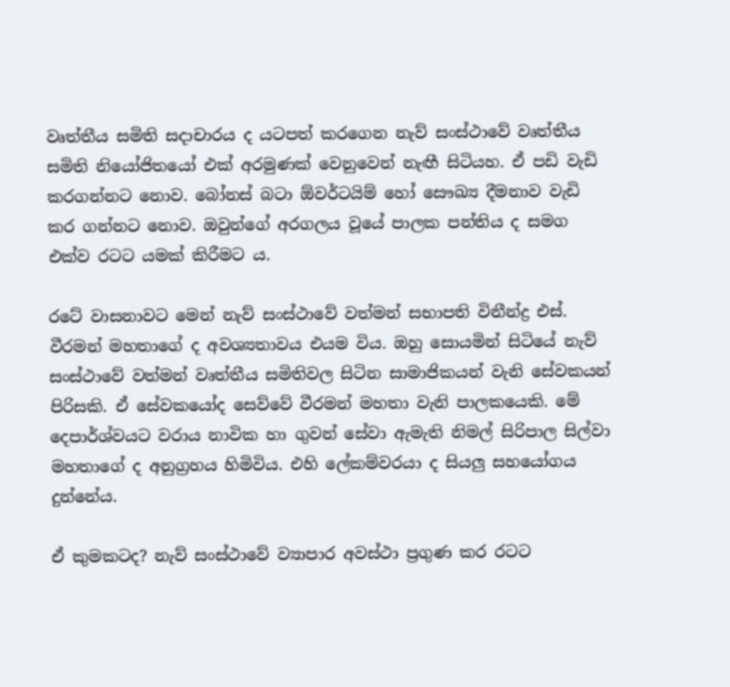වෘත්තීය සමිති සදාචාරය ද යටපත් කරගෙන නැව් සංස්ථාවේ වෘත්තීය සමිති නියෝජිතයෝ එක් අරමුණක් වෙනුවෙන් නැඟී සිටියහ. ඒ පඩි වැඩි කරගන්නට නොව. බෝනස් බටා ඕවර්ටයිම් හෝ සෞඛ්‍ය දීමනාව වැඩි කර ගන්නට නොව. ඔවුන්ගේ අරගලය වූයේ පාලක පන්තිය ද සමග එක්ව රටට යමක් කිරීමට ය.

රටේ වාසනාවට මෙන් නැව් සංස්ථාවේ වත්මන් සභාපති විනීන්ද්‍ර එස්. වීරමන් මහතාගේ ද අවශ්‍යතාවය එයම විය. ඔහු සොයමින් සිටියේ නැව් සංස්ථාවේ වත්මන් වෘත්තීය සමිතිවල සිටින සාමාජිකයන් වැනි සේවකයන් පිරිසකි. ඒ සේවකයෝද සෙව්වේ වීරමන් මහතා වැනි පාලකයෙකි. මේ දෙපාර්ශ්වයට වරාය නාවික හා ගුවන් සේවා ඇමැති නිමල් සිරිපාල සිල්වා මහතාගේ ද අනුග්‍රහය හිමිවිය. එහි ලේකම්වරයා ද සියලු සහයෝගය දුන්නේය.

ඒ කුමකටද? නැව් සංස්ථාවේ ව්‍යාපාර අවස්ථා ප්‍රගුණ කර රටට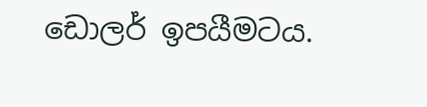ඩොලර් ඉපයීමටය.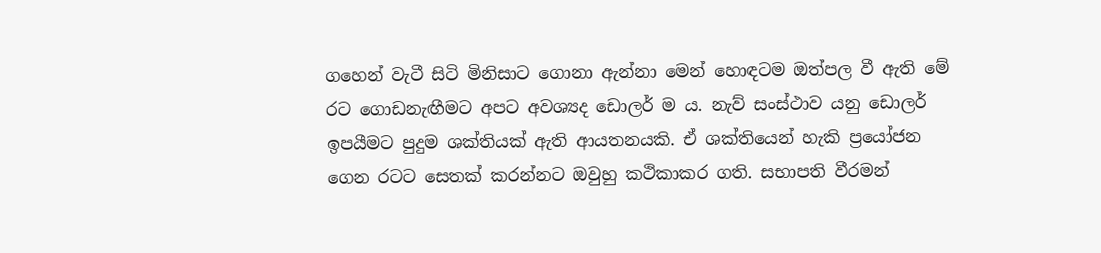ගහෙන් වැටී සිටි මිනිසාට ගොනා ඇන්නා මෙන් හොඳටම ඔත්පල වී ඇති මේ රට ගොඩනැඟීමට අපට අවශ්‍යද ඩොලර් ම ය. නැව් සංස්ථාව යනු ඩොලර් ඉපයීමට පුදුම ශක්තියක් ඇති ආයතනයකි. ඒ ශක්තියෙන් හැකි ප්‍රයෝජන ගෙන රටට සෙතක් කරන්නට ඔවුහු කථිකාකර ගති. සභාපති වීරමන්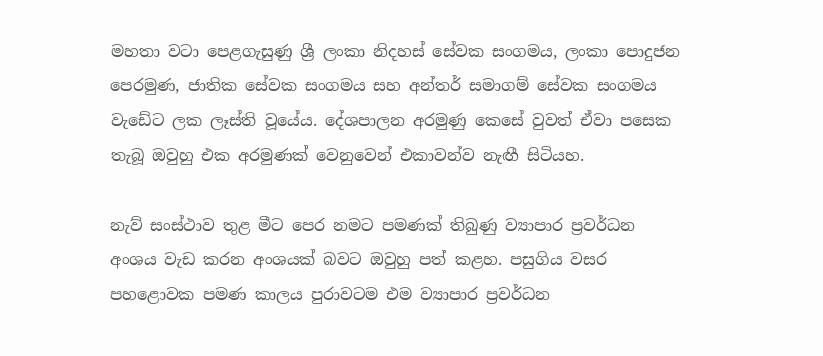මහතා වටා පෙළගැසුණු ශ්‍රී ලංකා නිදහස් සේවක සංගමය, ලංකා පොදුජන පෙරමුණ, ජාතික සේවක සංගමය සහ අන්තර් සමාගම් සේවක සංගමය වැඩේට ලක ලෑස්ති වූයේය. දේශපාලන අරමුණු කෙසේ වුවත් ඒවා පසෙක තැබූ ඔවුහු එක අරමුණක් වෙනුවෙන් එකාවන්ව නැඟී සිටියහ.

නැව් සංස්ථාව තුළ මීට පෙර නමට පමණක් තිබුණු ව්‍යාපාර ප්‍රවර්ධන අංශය වැඩ කරන අංශයක් බවට ඔවුහු පත් කළහ. පසුගිය වසර පහළොවක පමණ කාලය පුරාවටම එම ව්‍යාපාර ප්‍රවර්ධන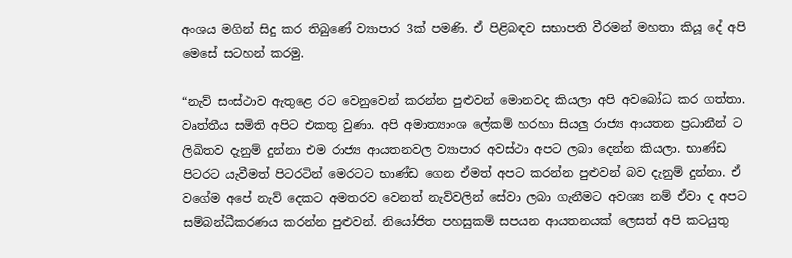අංශය මගින් සිදු කර තිබුණේ ව්‍යාපාර 3ක් පමණි. ඒ පිළිබඳව සභාපති වීරමන් මහතා කියූ දේ අපි මෙසේ සටහන් කරමු.

“නැව් සංස්ථාව ඇතුළෙ රට වෙනුවෙන් කරන්න පුළුවන් මොනවද කියලා අපි අවබෝධ කර ගත්තා. වෘත්තීය සමිති අපිට එකතු වුණා. අපි අමාත්‍යාංශ ලේකම් හරහා සියලු රාජ්‍ය ආයතන ප්‍රධානීන් ට ලිඛිතව දැනුම් දුන්නා එම රාජ්‍ය ආයතනවල ව්‍යාපාර අවස්ථා අපට ලබා දෙන්න කියලා. භාණ්ඩ පිටරට යැවීමත් පිටරටින් මෙරටට භාණ්ඩ ගෙන ඒමත් අපට කරන්න පුළුවන් බව දැනුම් දුන්නා. ඒ වගේම අපේ නැව් දෙකට අමතරව වෙනත් නැව්වලින් සේවා ලබා ගැනීමට අවශ්‍ය නම් ඒවා ද අපට සම්බන්ධීකරණය කරන්න පුළුවන්. නියෝජිත පහසුකම් සපයන ආයතනයක් ලෙසත් අපි කටයුතු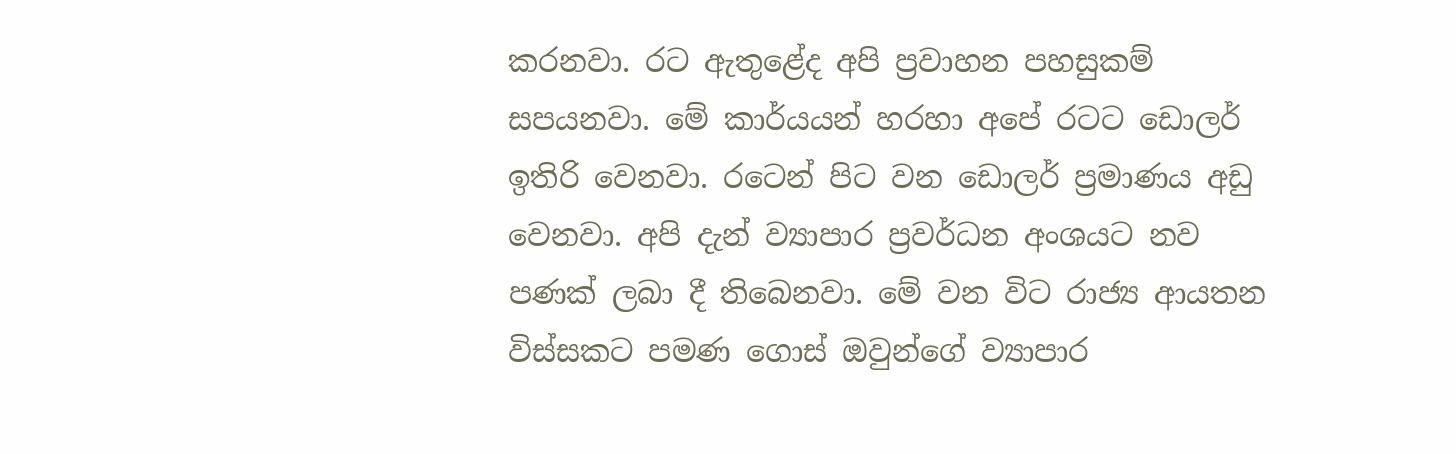කරනවා. රට ඇතුළේද අපි ප්‍රවාහන පහසුකම් සපයනවා. මේ කාර්යයන් හරහා අපේ රටට ඩොලර් ඉතිරි වෙනවා. රටෙන් පිට වන ඩොලර් ප්‍රමාණය අඩු වෙනවා. අපි දැන් ව්‍යාපාර ප්‍රවර්ධන අංශයට නව පණක් ලබා දී තිබෙනවා. මේ වන විට රාජ්‍ය ආයතන විස්සකට පමණ ගොස් ඔවුන්ගේ ව්‍යාපාර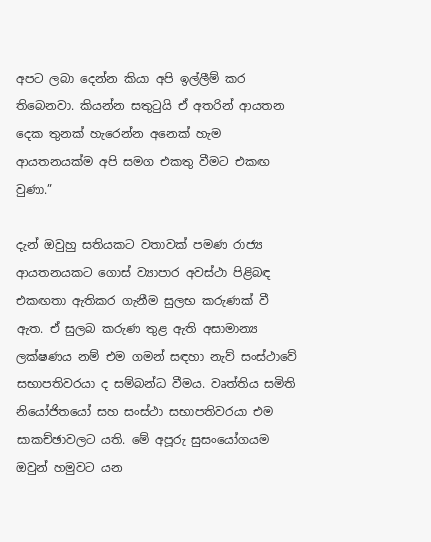අපට ලබා දෙන්න කියා අපි ඉල්ලීම් කර තිබෙනවා. කියන්න සතුටුයි ඒ අතරින් ආයතන දෙක තුනක් හැරෙන්න අනෙක් හැම ආයතනයක්ම අපි සමග එකතු වීමට එකඟ වුණා.”

දැන් ඔවුහු සතියකට වතාවක් පමණ රාජ්‍ය ආයතනයකට ගොස් ව්‍යාපාර අවස්ථා පිළිබඳ එකඟතා ඇතිකර ගැනීම සුලභ කරුණක් වී ඇත. ඒ සුලබ කරුණ තුළ ඇති අසාමාන්‍ය ලක්ෂණය නම් එම ගමන් සඳහා නැව් සංස්ථාවේ සභාපතිවරයා ද සම්බන්ධ වීමය. වෘත්තිය සමිති නියෝජිතයෝ සහ සංස්ථා සභාපතිවරයා එම සාකච්ඡාවලට යති. මේ අපූරු සුසංයෝගයම ඔවුන් හමුවට යන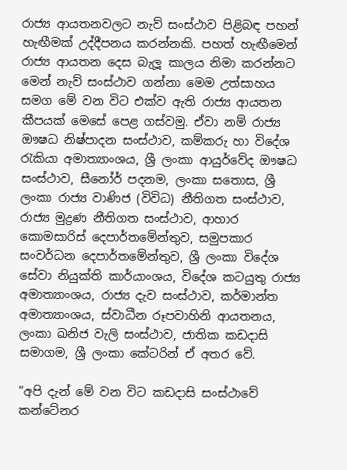රාජ්‍ය ආයතනවලට නැව් සංස්ථාව පිළිබඳ පහන් හැඟීමක් උද්දීපනය කරන්නකි. පහත් හැඟීමෙන් රාජ්‍ය ආයතන දෙස බැලූ කාලය නිමා කරන්නට මෙන් නැව් සංස්ථාව ගන්නා මෙම උත්සාහය සමග මේ වන විට එක්ව ඇති රාජ්‍ය ආයතන කීපයක් මෙසේ පෙළ ගස්වමු. ඒවා නම් රාජ්‍ය ඖෂධ නිෂ්පාදන සංස්ථාව, කම්කරු හා විදේශ රැකියා අමාත්‍යාංශය, ශ්‍රී ලංකා ආයුර්වේද ඖෂධ සංස්ථාව, සීනෝර් පදනම, ලංකා සතොස, ශ්‍රී ලංකා රාජ්‍ය වාණිජ (විවිධ) නීතිගත සංස්ථාව, රාජ්‍ය මුද්‍රණ නීතිගත සංස්ථාව, ආහාර කොමසාරිස් දෙපාර්තමේන්තුව, සමුපකාර සංවර්ධන දෙපාර්තමේන්තුව, ශ්‍රී ලංකා විදේශ සේවා නියුක්ති කාර්යාංශය, විදේශ කටයුතු රාජ්‍ය අමාත්‍යාංශය, රාජ්‍ය දැව සංස්ථාව, කර්මාන්ත අමාත්‍යාංශය, ස්වාධීන රූපවාහිනි ආයතනය, ලංකා ඛනිජ වැලි සංස්ථාව, ජාතික කඩදාසි සමාගම, ශ්‍රී ලංකා කේටරින් ඒ අතර වේ.

“අපි දැන් මේ වන විට කඩදාසි සංස්ථාවේ කන්ටේනර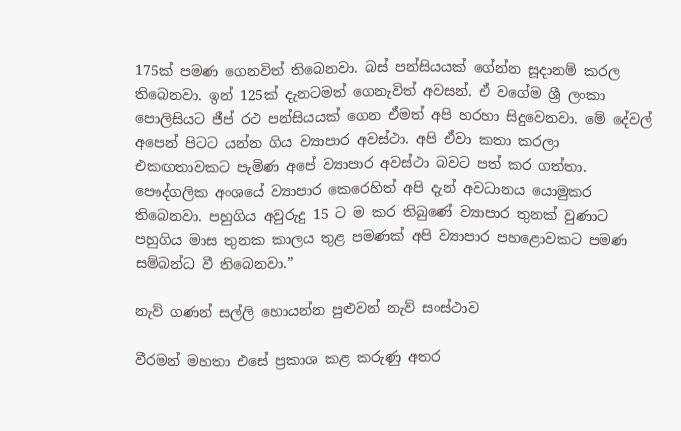175ක් පමණ ගෙනවිත් තිබෙනවා. බස් පන්සියයක් ගේන්න සූදානම් කරල තිබෙනවා. ඉන් 125ක් දැනටමත් ගෙනැවිත් අවසන්. ඒ වගේම ශ්‍රී ලංකා පොලිසියට ජීප් රථ පන්සියයක් ගෙන ඒමත් අපි හරහා සිදුවෙනවා. මේ දේවල් අපෙන් පිටට යන්න ගිය ව්‍යාපාර අවස්ථා. අපි ඒවා කතා කරලා එකඟතාවකට පැමිණ අපේ ව්‍යාපාර අවස්ථා බවට පත් කර ගත්තා. පෞද්ගලික අංශයේ ව්‍යාපාර කෙරෙහිත් අපි දැන් අවධානය යොමුකර තිබෙනවා. පහුගිය අවුරුදු 15 ට ම කර තිබුණේ ව්‍යාපාර තුනක් වුණාට පහුගිය මාස තුනක කාලය තුළ පමණක් අපි ව්‍යාපාර පහළොවකට පමණ සම්බන්ධ වී තිබෙනවා.”

නැව් ගණන් සල්ලි හොයන්න පුළුවන් නැව් සංස්ථාව

වීරමන් මහතා එසේ ප්‍රකාශ කළ කරුණු අතර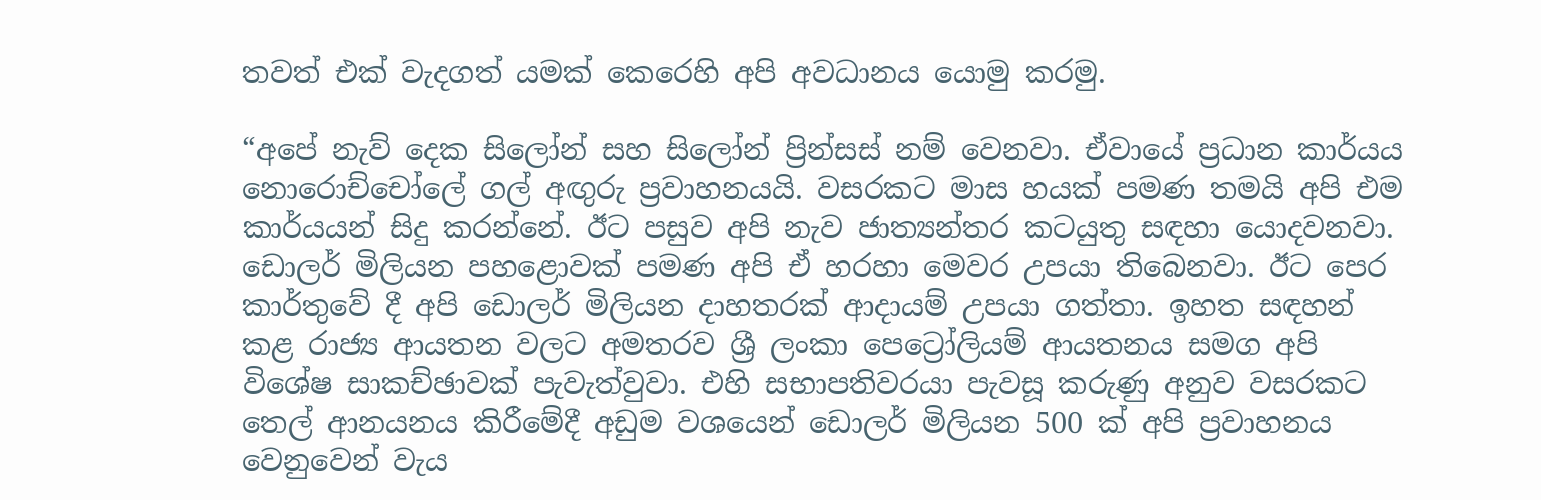තවත් එක් වැදගත් යමක් කෙරෙහි අපි අවධානය යොමු කරමු.

“අපේ නැව් දෙක සිලෝන් සහ සිලෝන් ප්‍රින්සස් නම් වෙනවා. ඒවායේ ප්‍රධාන කාර්යය නොරොච්චෝලේ ගල් අඟුරු ප්‍රවාහනයයි. වසරකට මාස හයක් පමණ තමයි අපි එම කාර්යයන් සිදු කරන්නේ. ඊට පසුව අපි නැව ජාත්‍යන්තර කටයුතු සඳහා යොදවනවා. ඩොලර් මිලියන පහළොවක් පමණ අපි ඒ හරහා මෙවර උපයා තිබෙනවා. ඊට පෙර කාර්තුවේ දී අපි ඩොලර් මිලියන දාහතරක් ආදායම් උපයා ගත්තා. ඉහත සඳහන් කළ රාජ්‍ය ආයතන වලට අමතරව ශ්‍රී ලංකා පෙට්‍රෝලියම් ආයතනය සමග අපි විශේෂ සාකච්ඡාවක් පැවැත්වුවා. එහි සභාපතිවරයා පැවසූ කරුණු අනුව වසරකට තෙල් ආනයනය කිරීමේදී අඩුම වශයෙන් ඩොලර් මිලියන 500 ක් අපි ප්‍රවාහනය වෙනුවෙන් වැය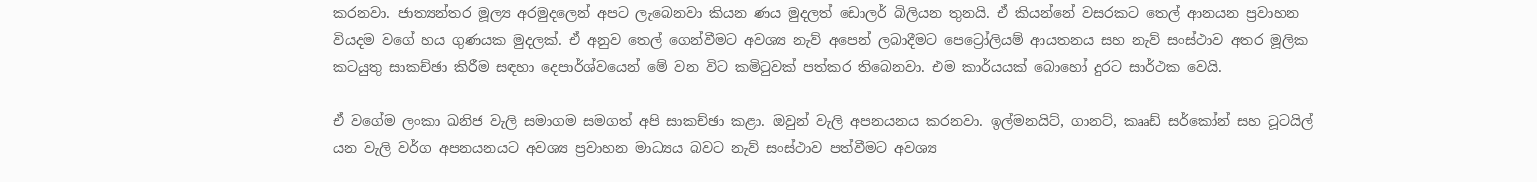කරනවා. ජාත්‍යන්තර මූල්‍ය අරමුදලෙන් අපට ලැබෙනවා කියන ණය මුදලත් ඩොලර් බිලියන තුනයි. ඒ කියන්නේ වසරකට තෙල් ආනයන ප්‍රවාහන වියදම වගේ හය ගුණයක මුදලක්. ඒ අනුව තෙල් ගෙන්වීමට අවශ්‍ය නැව් අපෙන් ලබාදීමට පෙට්‍රෝලියම් ආයතනය සහ නැව් සංස්ථාව අතර මූලික කටයුතු සාකච්ඡා කිරීම සඳහා දෙපාර්ශ්වයෙන් මේ වන විට කමිටුවක් පත්කර තිබෙනවා. එම කාර්යයක් බොහෝ දුරට සාර්ථක වෙයි.

ඒ වගේම ලංකා ඛනිජ වැලි සමාගම සමගත් අපි සාකච්ඡා කළා. ඔවුන් වැලි අපනයනය කරනවා. ඉල්මනයිට්, ගානට්, කෲඩ් සර්කෝන් සහ ටූටයිල් යන වැලි වර්ග අපනයනයට අවශ්‍ය ප්‍රවාහන මාධ්‍යය බවට නැව් සංස්ථාව පත්වීමට අවශ්‍ය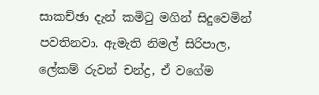සාකච්ඡා දැන් කමිටු මගින් සිදුවෙමින් පවතිනවා. ඇමැති නිමල් සිරිපාල, ලේකම් රුවන් චන්ද්‍ර, ඒ වගේම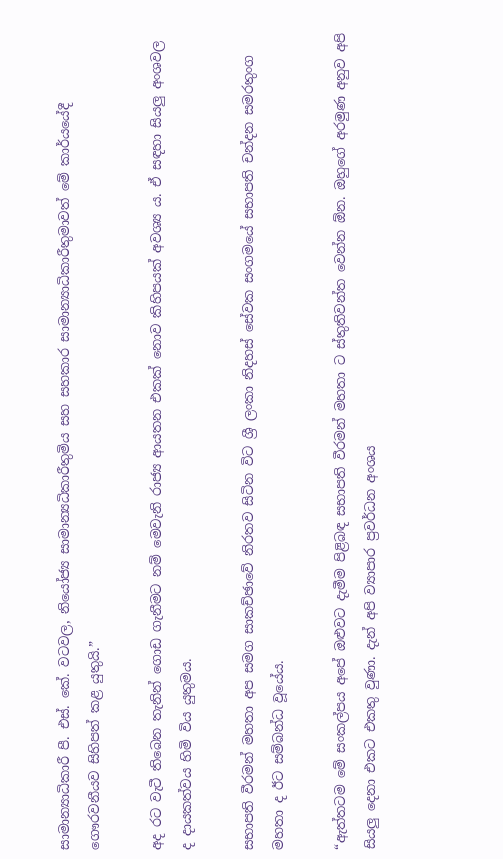සාමාන්‍යාධිකාරී පී. එස්. කේ. වටවල, නියෝජ්‍ය සාමාන්‍යධිකාරීතුමිය සහ සහකාර සාමාන්‍යාධිකාරීතුමාවත් මේ කාර්යයේදී ගෞරවනීයව සිහිපත් කළ යුතුයි.”

අද රට වැටී තිබෙන තැනින් ගොඩ ගැනීමට නම් මෙවැනි රාජ්‍ය ආයතන එකක් නොව කිහිපයක් අවශ්‍ය ය. ඒ සඳහා සියලු අංශවල ද දායකත්වය හිමි විය යුතුමය.

සභාපති වීරමන් මහතා අප සමග සාකච්ඡාවේ නිරතව සිටින විට ශ්‍රී ලංකා නිදහස් සේවක සංගමයේ සභාපති චන්දන සමරතුංග මහතා ද ඊට සම්බන්ධ වූයේය.

“ඇත්තටම මේ සංකල්පය අපේ ඔළුවට දැමීම පිළිබඳ සභාපති වීරමන් මහතා ට ස්තුතිවන්ත වෙන්න ඕන. ඔහුගේ අරමුණ අනුව අපි සියලු දෙනා එකට එකතු වුණා. දැන් අපි ව්‍යාපාර ප්‍රවර්ධන අංශය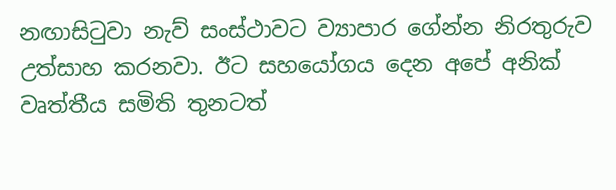නඟාසිටුවා නැව් සංස්ථාවට ව්‍යාපාර ගේන්න නිරතුරුව උත්සාහ කරනවා. ඊට සහයෝගය දෙන අපේ අනික් වෘත්තීය සමිති තුනටත්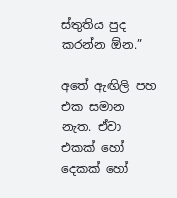ස්තුතිය පුද කරන්න ඕන.”

අතේ ඇඟිලි පහ එක සමාන නැත. ඒවා එකක් හෝ දෙකක් හෝ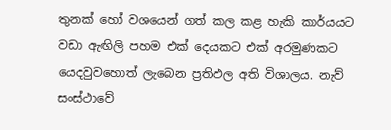තුනක් හෝ වශයෙන් ගත් කල කළ හැකි කාර්යයට වඩා ඇඟිලි පහම එක් දෙයකට එක් අරමුණකට යෙදවුවහොත් ලැබෙන ප්‍රතිඵල අති විශාලය. නැව් සංස්ථාවේ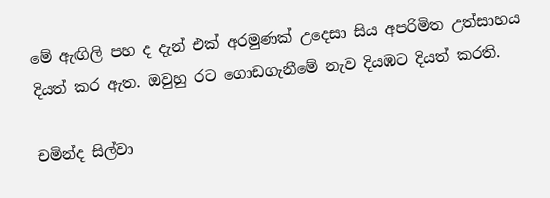මේ ඇඟිලි පහ ද දැන් එක් අරමුණක් උදෙසා සිය අපරිමිත උත්සාහය දියත් කර ඇත. ඔවුහු රට ගොඩගැනීමේ නැව දියඹට දියත් කරති.

චමින්ද සිල්වා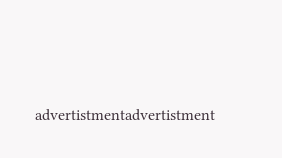advertistmentadvertistment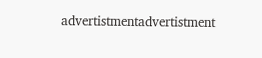advertistmentadvertistment